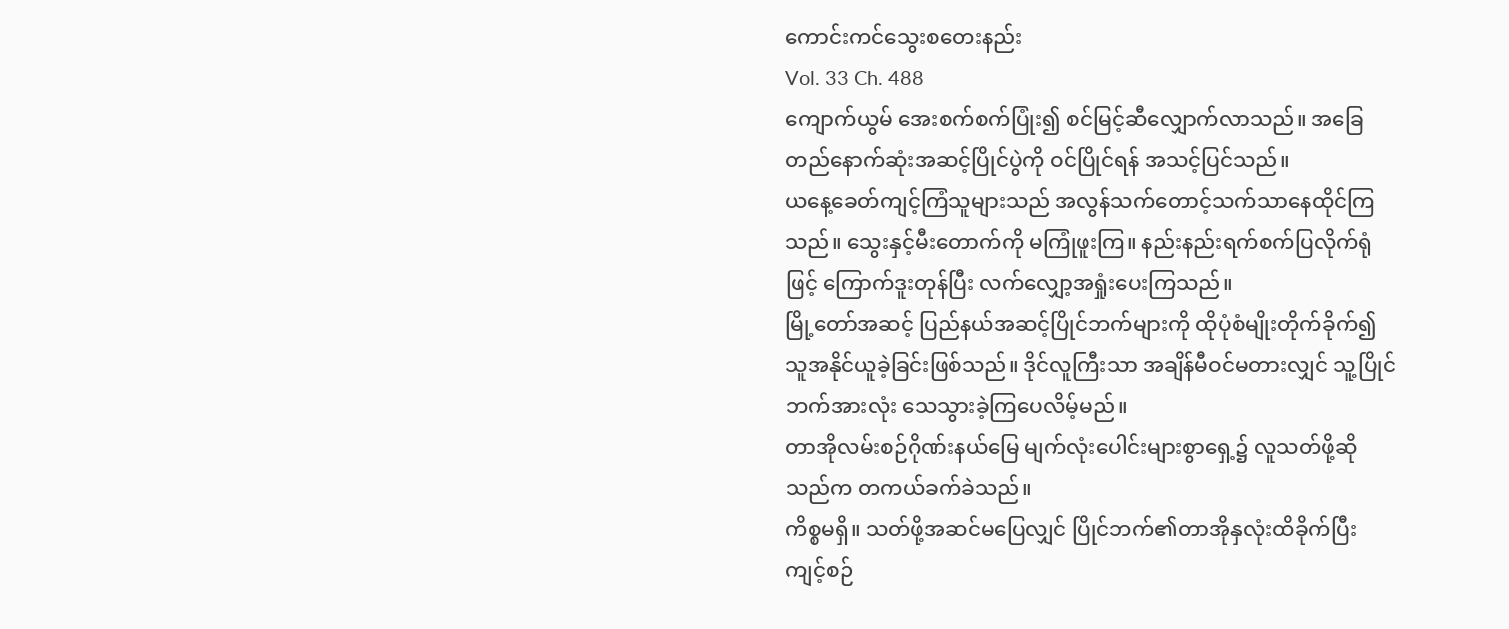ကောင်းကင်သွေးစတေးနည်း
Vol. 33 Ch. 488
ကျောက်ယွမ် အေးစက်စက်ပြုံး၍ စင်မြင့်ဆီလျှောက်လာသည်။ အခြေတည်နောက်ဆုံးအဆင့်ပြိုင်ပွဲကို ဝင်ပြိုင်ရန် အသင့်ပြင်သည်။
ယနေ့ခေတ်ကျင့်ကြံသူများသည် အလွန်သက်တောင့်သက်သာနေထိုင်ကြသည်။ သွေးနှင့်မီးတောက်ကို မကြုံဖူးကြ။ နည်းနည်းရက်စက်ပြလိုက်ရုံဖြင့် ကြောက်ဒူးတုန်ပြီး လက်လျှော့အရှုံးပေးကြသည်။
မြို့တော်အဆင့် ပြည်နယ်အဆင့်ပြိုင်ဘက်များကို ထိုပုံစံမျိုးတိုက်ခိုက်၍ သူအနိုင်ယူခဲ့ခြင်းဖြစ်သည်။ ဒိုင်လူကြီးသာ အချိန်မီဝင်မတားလျှင် သူ့ပြိုင်ဘက်အားလုံး သေသွားခဲ့ကြပေလိမ့်မည်။
တာအိုလမ်းစဉ်ဂိုဏ်းနယ်မြေ မျက်လုံးပေါင်းများစွာရှေ့၌ လူသတ်ဖို့ဆိုသည်က တကယ်ခက်ခဲသည်။
ကိစ္စမရှိ။ သတ်ဖို့အဆင်မပြေလျှင် ပြိုင်ဘက်၏တာအိုနှလုံးထိခိုက်ပြီး ကျင့်စဉ်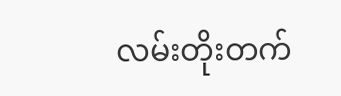လမ်းတိုးတက်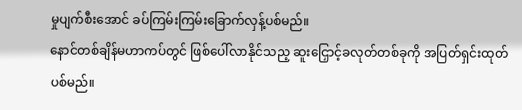မှုပျက်စီးအောင် ခပ်ကြမ်းကြမ်းခြောက်လှန့်ပစ်မည်။
နောင်တစ်ချိန်မဟာကပ်တွင် ဖြစ်ပေါ်လာနိုင်သည့ ဆူးငြှောင့်ခလုတ်တစ်ခုကို အပြတ်ရှင်းထုတ်ပစ်မည်။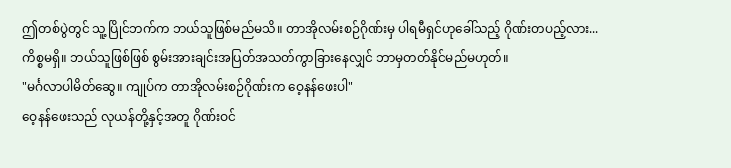ဤတစ်ပွဲတွင် သူ့ပြိုင်ဘက်က ဘယ်သူဖြစ်မည်မသိ။ တာအိုလမ်းစဉ်ဂိုဏ်းမှ ပါရမီရှင်ဟုခေါ်သည့် ဂိုဏ်းတပည့်လား...
ကိစ္စမရှိ။ ဘယ်သူဖြစ်ဖြစ် စွမ်းအားချင်းအပြတ်အသတ်ကွာခြားနေလျှင် ဘာမှတတ်နိုင်မည်မဟုတ်။
"မင်္ဂလာပါမိတ်ဆွေ။ ကျုပ်က တာအိုလမ်းစဉ်ဂိုဏ်းက ဝေ့နန်ဖေးပါ"
ဝေ့နန်ဖေးသည် လုယန်တို့နှင့်အတူ ဂိုဏ်းဝင်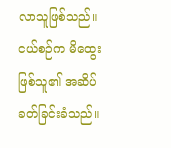လာသူဖြစ်သည်။ ငယ်စဉ်က မိထွေးဖြစ်သူ၏ အဆိပ်ခတ်ခြင်းခံသည်။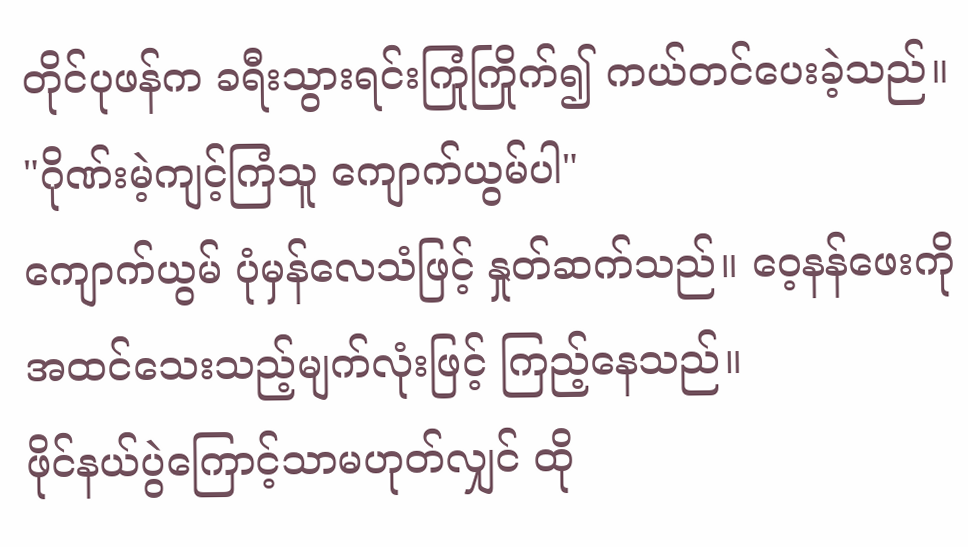တိုင်ပုဖန်က ခရီးသွားရင်းကြုံကြိုက်၍ ကယ်တင်ပေးခဲ့သည်။
"ဂိုဏ်းမဲ့ကျင့်ကြံသူ ကျောက်ယွမ်ပါ"
ကျောက်ယွမ် ပုံမှန်လေသံဖြင့် နှုတ်ဆက်သည်။ ဝေ့နန်ဖေးကို အထင်သေးသည့်မျက်လုံးဖြင့် ကြည့်နေသည်။
ဖိုင်နယ်ပွဲကြောင့်သာမဟုတ်လျှင် ထို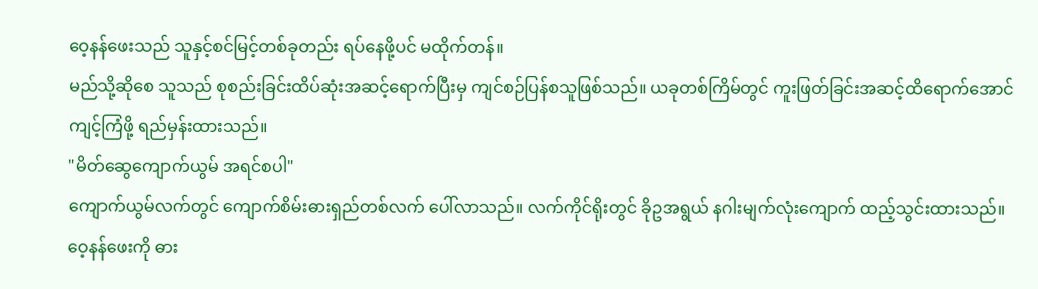ဝေ့နန်ဖေးသည် သူနှင့်စင်မြင့်တစ်ခုတည်း ရပ်နေဖို့ပင် မထိုက်တန်။
မည်သို့ဆိုစေ သူသည် စုစည်းခြင်းထိပ်ဆုံးအဆင့်ရောက်ပြီးမှ ကျင်စဉ်ပြန်စသူဖြစ်သည်။ ယခုတစ်ကြိမ်တွင် ကူးဖြတ်ခြင်းအဆင့်ထိရောက်အောင်ကျင့်ကြံဖို့ ရည်မှန်းထားသည်။
"မိတ်ဆွေကျောက်ယွမ် အရင်စပါ"
ကျောက်ယွမ်လက်တွင် ကျောက်စိမ်းဓားရှည်တစ်လက် ပေါ်လာသည်။ လက်ကိုင်ရိုးတွင် ခိုဥအရွယ် နဂါးမျက်လုံးကျောက် ထည့်သွင်းထားသည်။ ဝေ့နန်ဖေးကို ဓား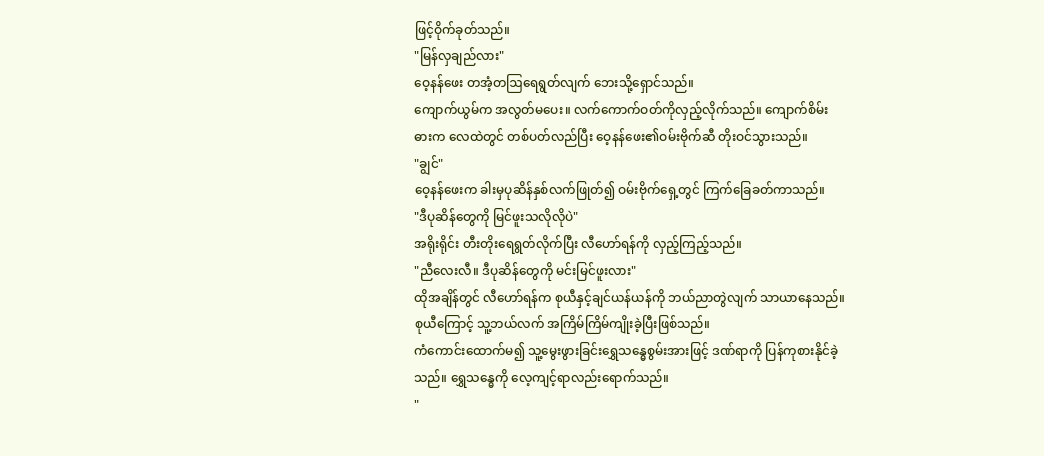ဖြင့်ဝိုက်ခုတ်သည်။
"မြန်လှချည်လား"
ဝေ့နန်ဖေး တအံ့တဩရေရွတ်လျက် ဘေးသို့ရှောင်သည်။
ကျောက်ယွမ်က အလွတ်မပေး။ လက်ကောက်ဝတ်ကိုလှည့်လိုက်သည်။ ကျောက်စိမ်းဓားက လေထဲတွင် တစ်ပတ်လည်ပြီး ဝေ့နန်ဖေး၏ဝမ်းဗိုက်ဆီ တိုးဝင်သွားသည်။
"ချွင်"
ဝေ့နန်ဖေးက ခါးမှပုဆိန်နှစ်လက်ဖြုတ်၍ ဝမ်းဗိုက်ရှေ့တွင် ကြက်ခြေခတ်ကာသည်။
"ဒီပုဆိန်တွေကို မြင်ဖူးသလိုလိုပဲ"
အရိုးရိုင်း တီးတိုးရေရွတ်လိုက်ပြီး လီဟော်ရန်ကို လှည့်ကြည့်သည်။
"ညီလေးလီ။ ဒီပုဆိန်တွေကို မင်းမြင်ဖူးလား"
ထိုအချိန်တွင် လီဟော်ရန်က စုယီနှင့်ချင်ယန်ယန်ကို ဘယ်ညာတွဲလျက် သာယာနေသည်။ စုယီကြောင့် သူ့ဘယ်လက် အကြိမ်ကြိမ်ကျိုးခဲ့ပြီးဖြစ်သည်။
ကံကောင်းထောက်မ၍ သူ့မွေးဖွားခြင်းရွှေသန္ဓေစွမ်းအားဖြင့် ဒဏ်ရာကို ပြန်ကုစားနိုင်ခဲ့သည်။ ရွှေသန္ဓေကို လေ့ကျင့်ရာလည်းရောက်သည်။
"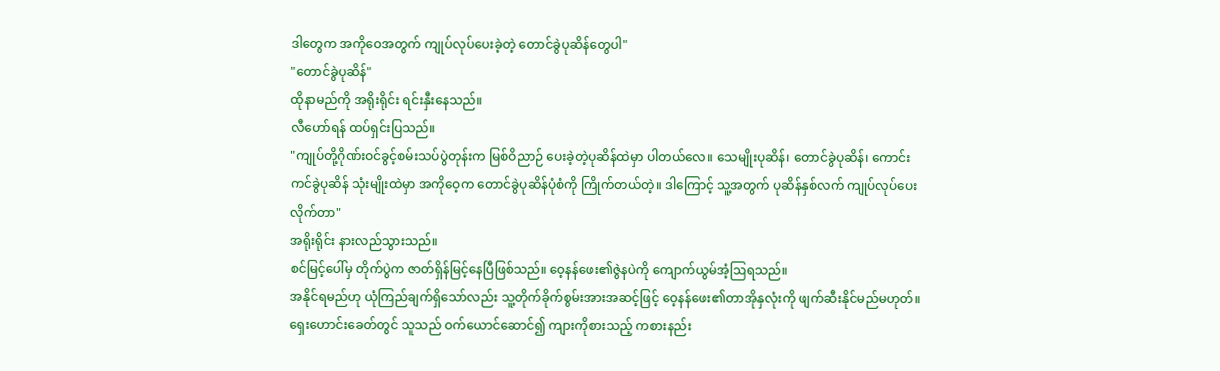ဒါတွေက အကိုဝေအတွက် ကျုပ်လုပ်ပေးခဲ့တဲ့ တောင်ခွဲပုဆိန်တွေပါ"
"တောင်ခွဲပုဆိန်"
ထိုနာမည်ကို အရိုးရိုင်း ရင်းနှီးနေသည်။
လီဟော်ရန် ထပ်ရှင်းပြသည်။
"ကျုပ်တို့ဂိုဏ်းဝင်ခွင့်စမ်းသပ်ပွဲတုန်းက မြစ်ဝိညာဉ် ပေးခဲ့တဲ့ပုဆိန်ထဲမှာ ပါတယ်လေ။ သေမျိုးပုဆိန်၊ တောင်ခွဲပုဆိန်၊ ကောင်းကင်ခွဲပုဆိန် သုံးမျိုးထဲမှာ အကိုဝေ့က တောင်ခွဲပုဆိန်ပုံစံကို ကြိုက်တယ်တဲ့။ ဒါကြောင့် သူ့အတွက် ပုဆိန်နှစ်လက် ကျုပ်လုပ်ပေးလိုက်တာ"
အရိုးရိုင်း နားလည်သွားသည်။
စင်မြင့်ပေါ်မှ တိုက်ပွဲက ဇာတ်ရှိန်မြင့်နေပြီဖြစ်သည်။ ဝေ့နန်ဖေး၏ဇွဲနပဲကို ကျောက်ယွမ်အံ့ဩရသည်။
အနိုင်ရမည်ဟု ယုံကြည်ချက်ရှိသော်လည်း သူ့တိုက်ခိုက်စွမ်းအားအဆင့်ဖြင့် ဝေ့နန်ဖေး၏တာအိုနှလုံးကို ဖျက်ဆီးနိုင်မည်မဟုတ်။
ရှေးဟောင်းခေတ်တွင် သူသည် ဝက်ယောင်ဆောင်၍ ကျားကိုစားသည့် ကစားနည်း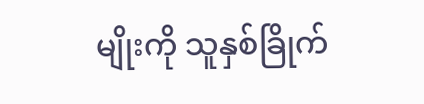မျိုးကို သူနှစ်ခြိုက်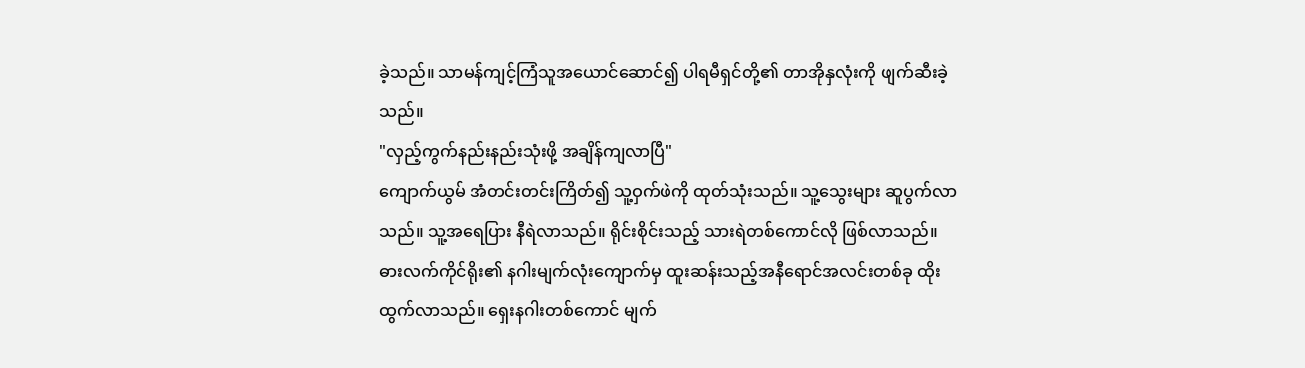ခဲ့သည်။ သာမန်ကျင့်ကြံသူအယောင်ဆောင်၍ ပါရမီရှင်တို့၏ တာအိုနှလုံးကို ဖျက်ဆီးခဲ့သည်။
"လှည့်ကွက်နည်းနည်းသုံးဖို့ အချိန်ကျလာပြီ"
ကျောက်ယွမ် အံတင်းတင်းကြိတ်၍ သူ့ဝှက်ဖဲကို ထုတ်သုံးသည်။ သူ့သွေးများ ဆူပွက်လာသည်။ သူ့အရေပြား နီရဲလာသည်။ ရိုင်းစိုင်းသည့် သားရဲတစ်ကောင်လို ဖြစ်လာသည်။
ဓားလက်ကိုင်ရိုး၏ နဂါးမျက်လုံးကျောက်မှ ထူးဆန်းသည့်အနီရောင်အလင်းတစ်ခု ထိုးထွက်လာသည်။ ရှေးနဂါးတစ်ကောင် မျက်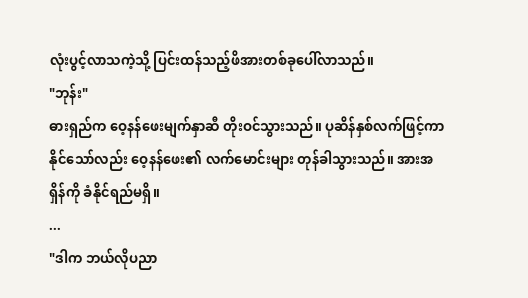လုံးပွင့်လာသကဲ့သို့ ပြင်းထန်သည့်ဖိအားတစ်ခုပေါ်လာသည်။
"ဘုန်း"
ဓားရှည်က ဝေ့နန်ဖေးမျက်နှာဆီ တိုးဝင်သွားသည်။ ပုဆိန်နှစ်လက်ဖြင့်ကာနိုင်သော်လည်း ဝေ့နန်ဖေး၏ လက်မောင်းများ တုန်ခါသွားသည်။ အားအရှိန်ကို ခံနိုင်ရည်မရှိ။
...
"ဒါက ဘယ်လိုပညာ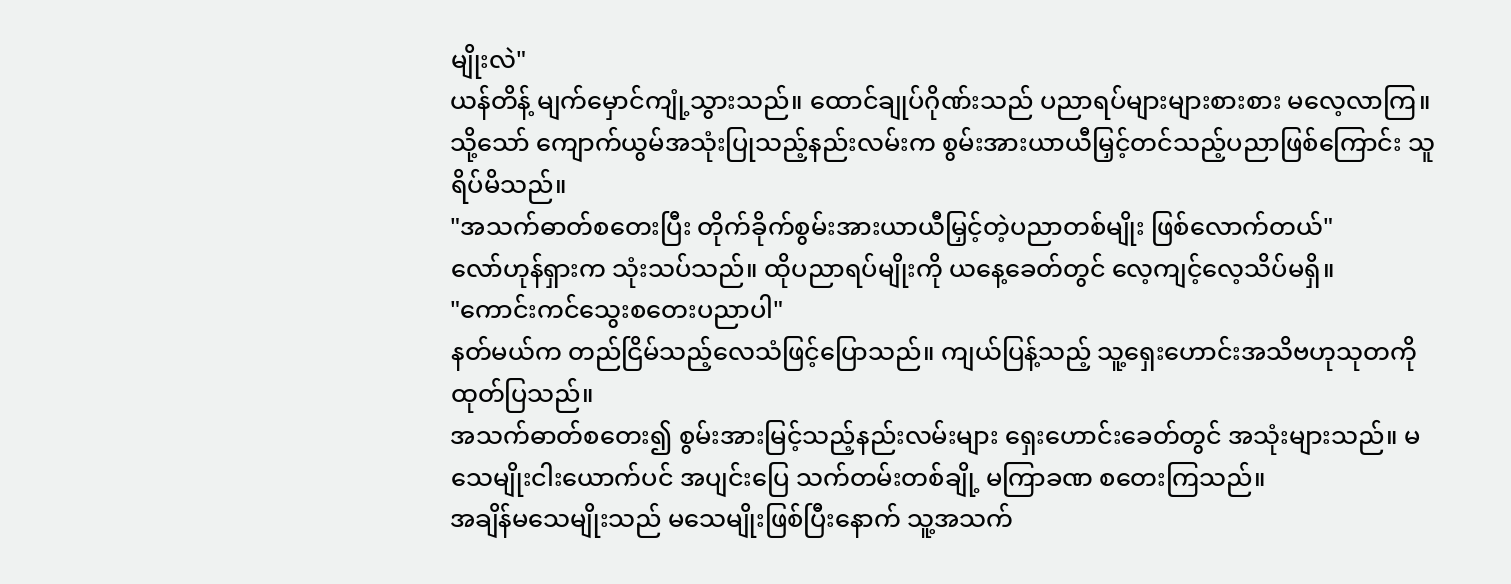မျိုးလဲ"
ယန်တိန့် မျက်မှောင်ကျုံ့သွားသည်။ ထောင်ချုပ်ဂိုဏ်းသည် ပညာရပ်များများစားစား မလေ့လာကြ။ သို့သော် ကျောက်ယွမ်အသုံးပြုသည့်နည်းလမ်းက စွမ်းအားယာယီမြှင့်တင်သည့်ပညာဖြစ်ကြောင်း သူရိပ်မိသည်။
"အသက်ဓာတ်စတေးပြီး တိုက်ခိုက်စွမ်းအားယာယီမြှင့်တဲ့ပညာတစ်မျိုး ဖြစ်လောက်တယ်"
လော်ဟုန်ရှားက သုံးသပ်သည်။ ထိုပညာရပ်မျိုးကို ယနေ့ခေတ်တွင် လေ့ကျင့်လေ့သိပ်မရှိ။
"ကောင်းကင်သွေးစတေးပညာပါ"
နတ်မယ်က တည်ငြိမ်သည့်လေသံဖြင့်ပြောသည်။ ကျယ်ပြန့်သည့် သူ့ရှေးဟောင်းအသိဗဟုသုတကို ထုတ်ပြသည်။
အသက်ဓာတ်စတေး၍ စွမ်းအားမြင့်သည့်နည်းလမ်းများ ရှေးဟောင်းခေတ်တွင် အသုံးများသည်။ မသေမျိုးငါးယောက်ပင် အပျင်းပြေ သက်တမ်းတစ်ချို့ မကြာခဏ စတေးကြသည်။
အချိန်မသေမျိုးသည် မသေမျိုးဖြစ်ပြီးနောက် သူ့အသက်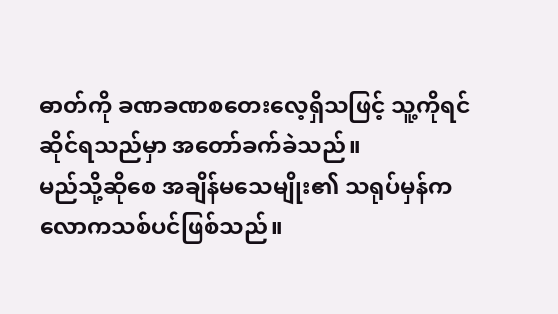ဓာတ်ကို ခဏခဏစတေးလေ့ရှိသဖြင့် သူ့ကိုရင်ဆိုင်ရသည်မှာ အတော်ခက်ခဲသည်။
မည်သို့ဆိုစေ အချိန်မသေမျိုး၏ သရုပ်မှန်က လောကသစ်ပင်ဖြစ်သည်။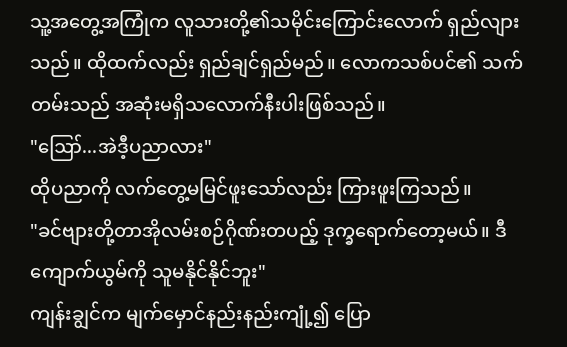သူ့အတွေ့အကြုံက လူသားတို့၏သမိုင်းကြောင်းလောက် ရှည်လျားသည်။ ထိုထက်လည်း ရှည်ချင်ရှည်မည်။ လောကသစ်ပင်၏ သက်တမ်းသည် အဆုံးမရှိသလောက်နီးပါးဖြစ်သည်။
"ဪ...အဲဒီ့ပညာလား"
ထိုပညာကို လက်တွေ့မမြင်ဖူးသော်လည်း ကြားဖူးကြသည်။
"ခင်ဗျားတို့တာအိုလမ်းစဉ်ဂိုဏ်းတပည့် ဒုက္ခရောက်တော့မယ်။ ဒီကျောက်ယွမ်ကို သူမနိုင်နိုင်ဘူး"
ကျန်းချွင်က မျက်မှောင်နည်းနည်းကျုံ့၍ ပြော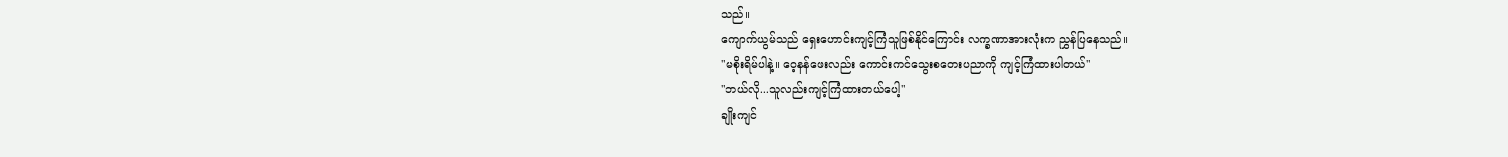သည်။
ကျောက်ယွမ်သည် ရှေးဟောင်းကျင့်ကြံသူဖြစ်နိုင်ကြောင်း လက္ခဏာအားလုံးက ညွှန်ပြနေသည်။
"မစိုးရိမ်ပါနဲ့။ ဝေ့နန်ဖေးလည်း ကောင်းကင်သွေးစတေးပညာကို ကျင့်ကြံထားပါတယ်"
"ဘယ်လို...သူလည်းကျင့်ကြံထားတယ်ပေါ့"
ချိုးကျင်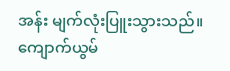အန်း မျက်လုံးပြူးသွားသည်။ ကျောက်ယွမ်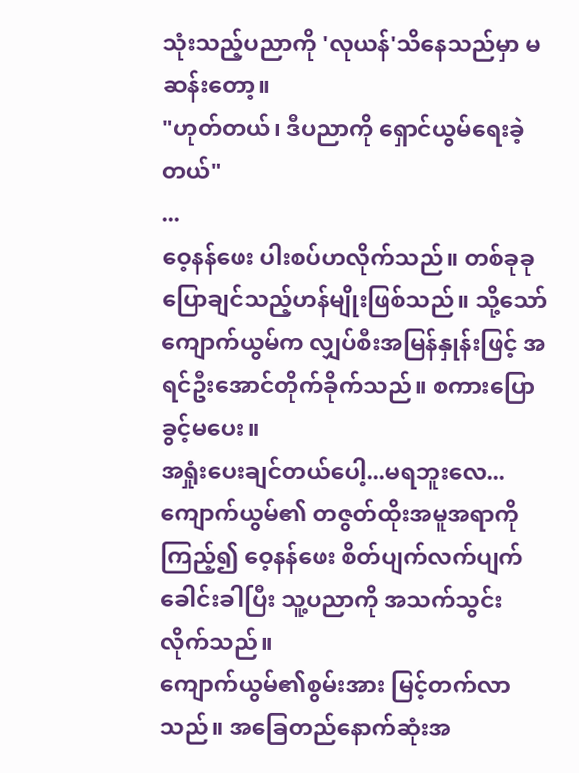သုံးသည့်ပညာကို 'လုယန်'သိနေသည်မှာ မဆန်းတော့။
"ဟုတ်တယ်၊ ဒီပညာကို ရှောင်ယွမ်ရေးခဲ့တယ်"
...
ဝေ့နန်ဖေး ပါးစပ်ဟလိုက်သည်။ တစ်ခုခုပြောချင်သည့်ဟန်မျိုးဖြစ်သည်။ သို့သော် ကျောက်ယွမ်က လျှပ်စီးအမြန်နှုန်းဖြင့် အရင်ဦးအောင်တိုက်ခိုက်သည်။ စကားပြောခွင့်မပေး။
အရှုံးပေးချင်တယ်ပေါ့...မရဘူးလေ...
ကျောက်ယွမ်၏ တဇွတ်ထိုးအမူအရာကိုကြည့်၍ ဝေ့နန်ဖေး စိတ်ပျက်လက်ပျက်ခေါင်းခါပြီး သူ့ပညာကို အသက်သွင်းလိုက်သည်။
ကျောက်ယွမ်၏စွမ်းအား မြင့်တက်လာသည်။ အခြေတည်နောက်ဆုံးအ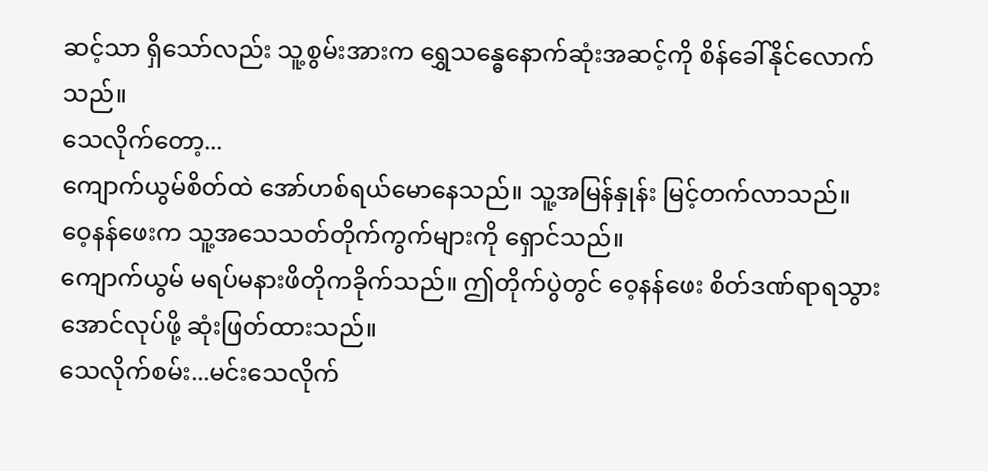ဆင့်သာ ရှိသော်လည်း သူ့စွမ်းအားက ရွှေသန္ဓေနောက်ဆုံးအဆင့်ကို စိန်ခေါ်နိုင်လောက်သည်။
သေလိုက်တော့...
ကျောက်ယွမ်စိတ်ထဲ အော်ဟစ်ရယ်မောနေသည်။ သူ့အမြန်နှုန်း မြင့်တက်လာသည်။ ဝေ့နန်ဖေးက သူ့အသေသတ်တိုက်ကွက်များကို ရှောင်သည်။
ကျောက်ယွမ် မရပ်မနားဖိတိုကခိုက်သည်။ ဤတိုက်ပွဲတွင် ဝေ့နန်ဖေး စိတ်ဒဏ်ရာရသွားအောင်လုပ်ဖို့ ဆုံးဖြတ်ထားသည်။
သေလိုက်စမ်း...မင်းသေလိုက်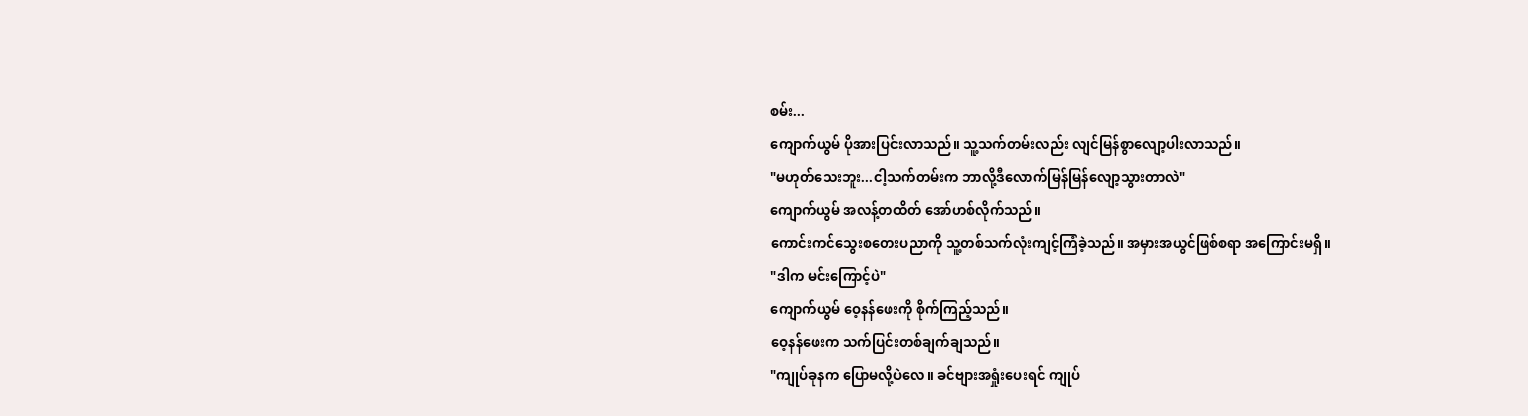စမ်း...
ကျောက်ယွမ် ပိုအားပြင်းလာသည်။ သူ့သက်တမ်းလည်း လျင်မြန်စွာလျော့ပါးလာသည်။
"မဟုတ်သေးဘူး...ငါ့သက်တမ်းက ဘာလို့ဒီလောက်မြန်မြန်လျော့သွားတာလဲ"
ကျောက်ယွမ် အလန့်တထိတ် အော်ဟစ်လိုက်သည်။
ကောင်းကင်သွေးစတေးပညာကို သူ့တစ်သက်လုံးကျင့်ကြံခဲ့သည်။ အမှားအယွင်ဖြစ်စရာ အကြောင်းမရှိ။
"ဒါက မင်းကြောင့်ပဲ"
ကျောက်ယွမ် ဝေ့နန်ဖေးကို စိုက်ကြည့်သည်။
ဝေ့နန်ဖေးက သက်ပြင်းတစ်ချက်ချသည်။
"ကျုပ်ခုနက ပြောမလို့ပဲလေ။ ခင်ဗျားအရှုံးပေးရင် ကျုပ်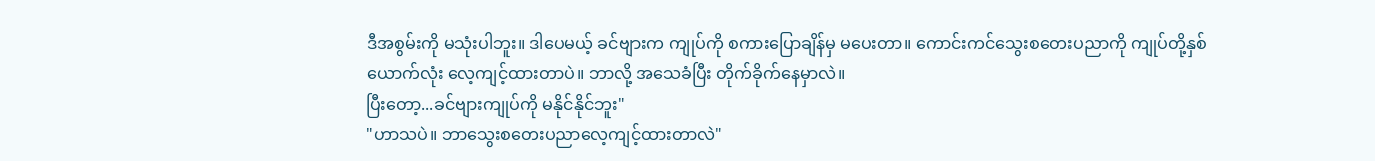ဒီအစွမ်းကို မသုံးပါဘူး။ ဒါပေမယ့် ခင်ဗျားက ကျုပ်ကို စကားပြောချိန်မှ မပေးတာ။ ကောင်းကင်သွေးစတေးပညာကို ကျုပ်တို့နှစ်ယောက်လုံး လေ့ကျင့်ထားတာပဲ။ ဘာလို့ အသေခံပြီး တိုက်ခိုက်နေမှာလဲ။
ပြီးတော့...ခင်ဗျားကျုပ်ကို မနိုင်နိုင်ဘူး"
"ဟာသပဲ။ ဘာသွေးစတေးပညာလေ့ကျင့်ထားတာလဲ"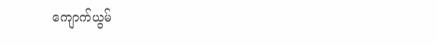ကျောက်ယွမ်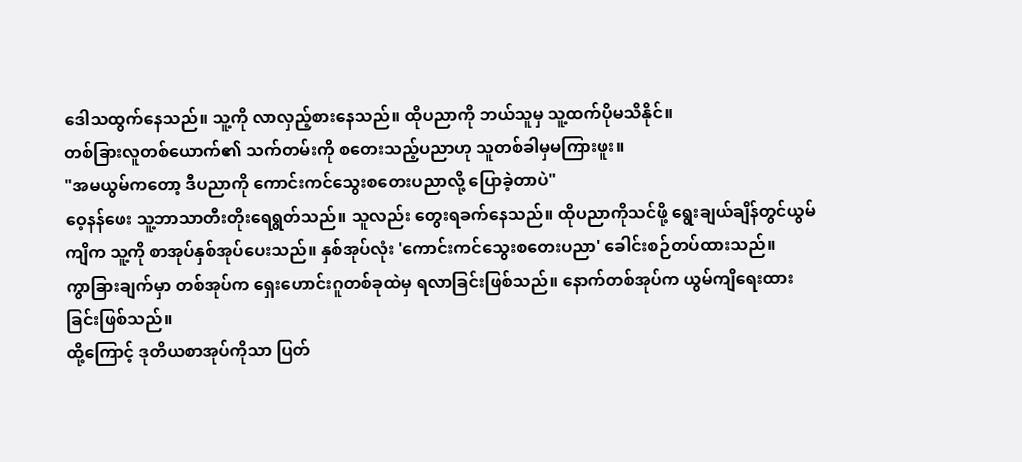ဒေါသထွက်နေသည်။ သူ့ကို လာလှည့်စားနေသည်။ ထိုပညာကို ဘယ်သူမှ သူ့ထက်ပိုမသိနိုင်။
တစ်ခြားလူတစ်ယောက်၏ သက်တမ်းကို စတေးသည့်ပညာဟု သူတစ်ခါမှမကြားဖူး။
"အမယွမ်ကတော့ ဒီပညာကို ကောင်းကင်သွေးစတေးပညာလို့ ပြောခဲ့တာပဲ"
ဝေ့နန်ဖေး သူ့ဘာသာတီးတိုးရေရွတ်သည်။ သူလည်း တွေးရခက်နေသည်။ ထိုပညာကိုသင်ဖို့ ရွေးချယ်ချိန်တွင်ယွမ်ကျိက သူ့ကို စာအုပ်နှစ်အုပ်ပေးသည်။ နှစ်အုပ်လုံး 'ကောင်းကင်သွေးစတေးပညာ' ခေါင်းစဉ်တပ်ထားသည်။
ကွာခြားချက်မှာ တစ်အုပ်က ရှေးဟောင်းဂူတစ်ခုထဲမှ ရလာခြင်းဖြစ်သည်။ နောက်တစ်အုပ်က ယွမ်ကျိရေးထားခြင်းဖြစ်သည်။
ထို့ကြောင့် ဒုတိယစာအုပ်ကိုသာ ပြတ်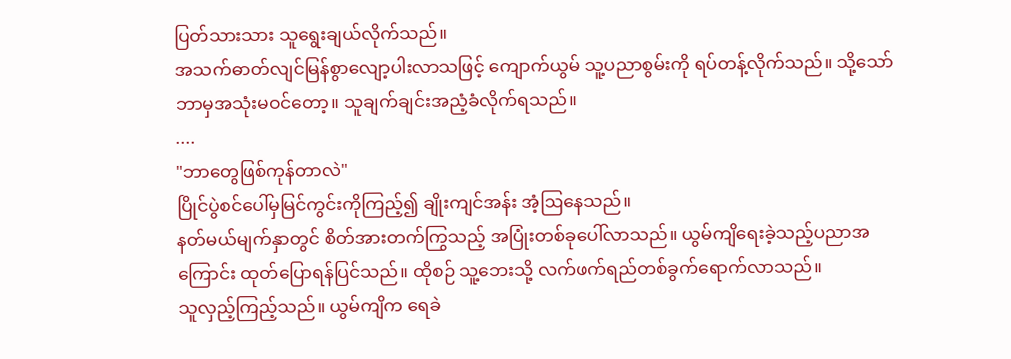ပြတ်သားသား သူရွေးချယ်လိုက်သည်။
အသက်ဓာတ်လျင်မြန်စွာလျော့ပါးလာသဖြင့် ကျောက်ယွမ် သူ့ပညာစွမ်းကို ရပ်တန့်လိုက်သည်။ သို့သော် ဘာမှအသုံးမဝင်တော့။ သူချက်ချင်းအညံ့ခံလိုက်ရသည်။
....
"ဘာတွေဖြစ်ကုန်တာလဲ"
ပြိုင်ပွဲစင်ပေါ်မှမြင်ကွင်းကိုကြည့်၍ ချိုးကျင်အန်း အံ့ဩနေသည်။
နတ်မယ်မျက်နှာတွင် စိတ်အားတက်ကြွသည့် အပြုံးတစ်ခုပေါ်လာသည်။ ယွမ်ကျိရေးခဲ့သည့်ပညာအကြောင်း ထုတ်ပြောရန်ပြင်သည်။ ထိုစဉ် သူ့ဘေးသို့ လက်ဖက်ရည်တစ်ခွက်ရောက်လာသည်။
သူလှည့်ကြည့်သည်။ ယွမ်ကျိက ရေခဲ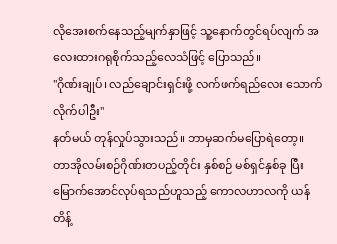လိုအေးစက်နေသည့်မျက်နှာဖြင့် သူ့နောက်တွင်ရပ်လျက် အလေးထားဂရုစိုက်သည့်လေသံဖြင့် ပြောသည်။
"ဂိုဏ်းချုပ်၊ လည်ချောင်းရှင်းဖို့ လက်ဖက်ရည်လေး သောက်လိုက်ပါဦး"
နတ်မယ် တုန်လှုပ်သွားသည်။ ဘာမှဆက်မပြောရဲတော့။
တာအိုလမ်းစဉ်ဂိုဏ်းတပည့်တိုင်း နှစ်စဉ် မစ်ရှင်နှစ်ခု ပြီးမြောက်အောင်လုပ်ရသည်ဟူသည့် ကောလဟာလကို ယန်တိန့်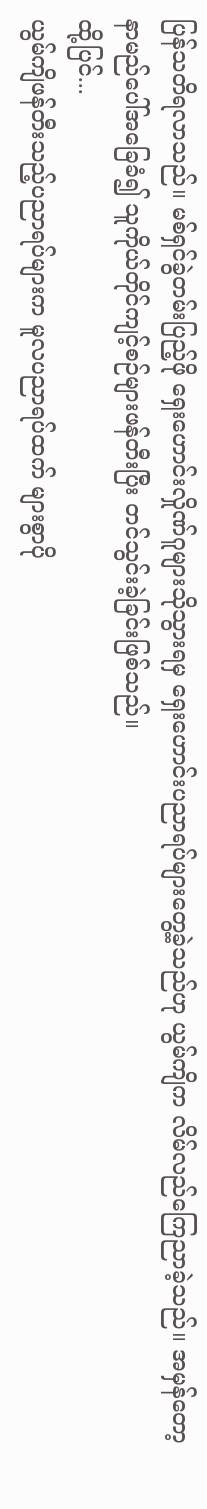ပြန်သတိရလာသည်။ မစ်ရှင်ခွဲတမ်းပြည့်ဖို ရှေးဟောင်းလှိုဏ်ဂူများသိုသွားရမှ ရှေးဟောင်းပညာရပ်များတွေ့ခဲ့သည်ဟု ယွမ်ကျိက လိမ်လည်ကြေညာခဲ့သည်။ အမှန်တော့ နာမည်ပေါ်အခြေခံ၍ သူကိုယ်တိုင်ကျင့်စဉ်များဖန်တီးပြီး တင်သွင်းခဲ့ခြင်းဖြစ်သည်။
ထို့ပြင်...
ယွမ်ကျိဖန်တီးသည့်ပညာရပ်များက မူလပညာရပ်ထက် များစွာပို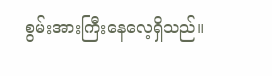စွမ်းအားကြီးနေလေ့ရှိသည်။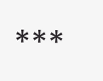***